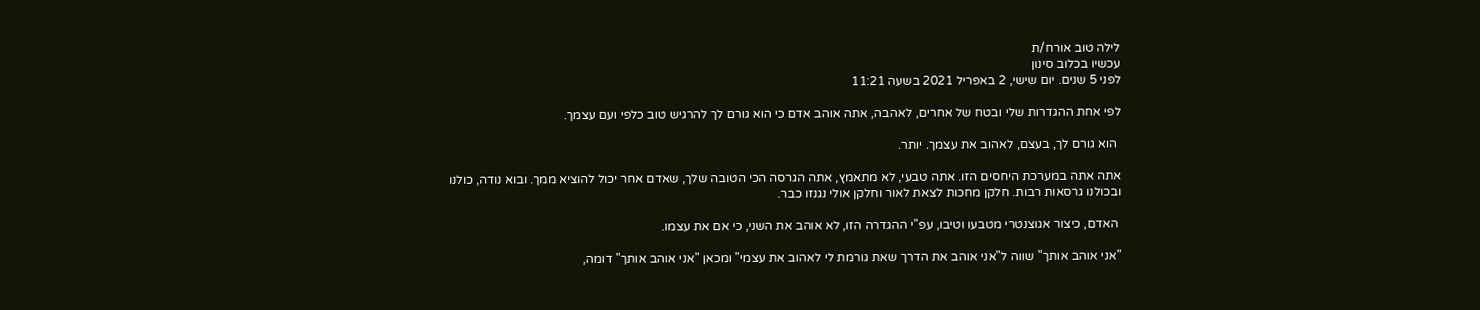לילה טוב אורח/ת
עכשיו בכלוב סינון
לפני 5 שנים. יום שישי, 2 באפריל 2021 בשעה 11:21

לפי אחת ההגדרות שלי ובטח של אחרים, לאהבה, אתה אוהב אדם כי הוא גורם לך להרגיש טוב כלפי ועם עצמך.

 הוא גורם לך, בעצם, לאהוב את עצמך. יותר.

אתה אתה במערכת היחסים הזו. אתה טבעי, לא מתאמץ, אתה הגרסה הכי הטובה שלך, שאדם אחר יכול להוציא ממך. ובוא נודה, כולנו ובכולנו גרסאות רבות. חלקן מחכות לצאת לאור וחלקן אולי נגנזו כבר.

 האדם, כיצור אגוצנטרי מטבעו וטיבו, עפ"י ההגדרה הזו, לא אוהב את השני, כי אם את עצמו.

"אני אוהב אותך" שווה ל"אני אוהב את הדרך שאת גורמת לי לאהוב את עצמי" ומכאן "אני אוהב אותך" דומה,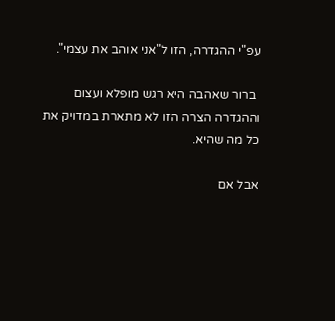עפ"י ההגדרה, הזו ל"אני אוהב את עצמי".

 ברור שאהבה היא רגש מופלא ועצום וההגדרה הצרה הזו לא מתארת במדויק את כל מה שהיא.

אבל אם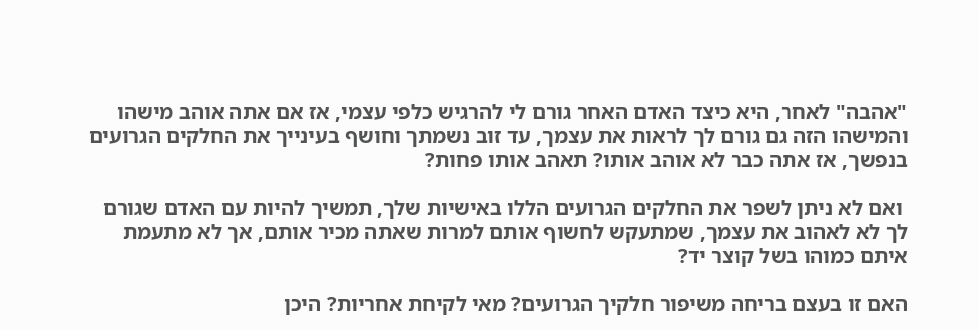"אהבה" לאחר, היא כיצד האדם האחר גורם לי להרגיש כלפי עצמי, אז אם אתה אוהב מישהו והמישהו הזה גם גורם לך לראות את עצמך, עד זוב נשמתך וחושף בעינייך את החלקים הגרועים בנפשך, אז אתה כבר לא אוהב אותו? תאהב אותו פחות?

 ואם לא ניתן לשפר את החלקים הגרועים הללו באישיות שלך, תמשיך להיות עם האדם שגורם לך לא לאהוב את עצמך, שמתעקש לחשוף אותם למרות שאתה מכיר אותם, אך לא מתעמת איתם כמוהו בשל קוצר יד?

האם זו בעצם בריחה משיפור חלקיך הגרועים? מאי לקיחת אחריות? היכן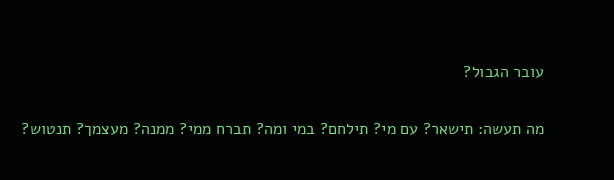עובר הגבול?

מה תעשה: תישאר? עם מי? תילחם? במי ומה? תברח ממי? ממנה? מעצמך? תנטוש?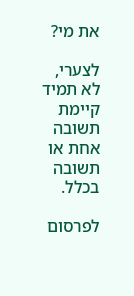את מי?

לצערי, לא תמיד קיימת תשובה אחת או תשובה בכלל.

לפרסום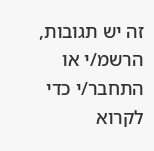זה יש תגובות, הרשמ/י או התחבר/י כדי לקרוא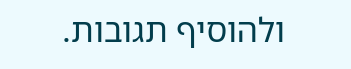ולהוסיף תגובות.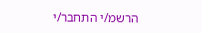הרשמ/י התחבר/י